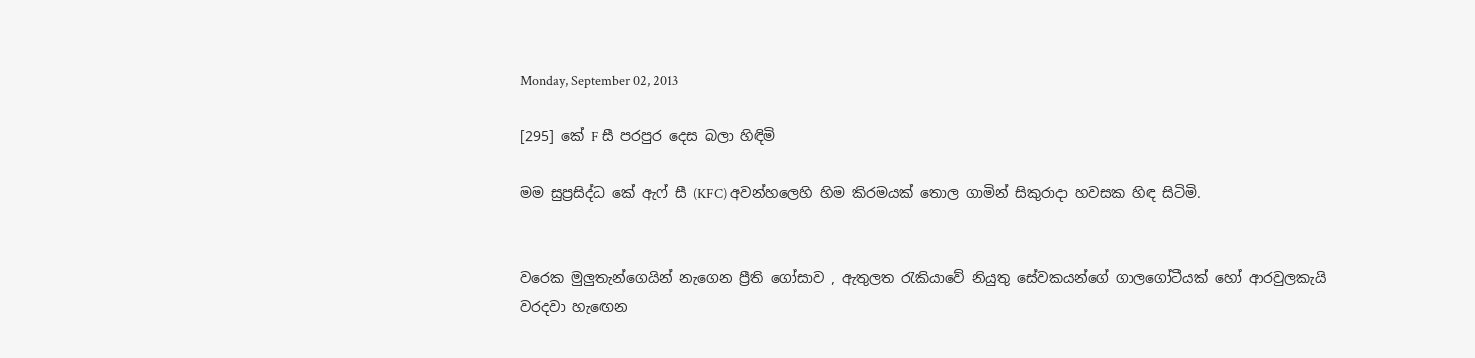Monday, September 02, 2013

[295] කේ F සී පරපුර දෙස බලා හිඳිමි

මම සුප්‍රසිද්ධ කේ ඇෆ් සී (KFC) අවන්හලෙහි හිම කිරමයක් තොල ගාමින් සිකුරාදා හවසක හිඳ සිටිමි.


වරෙක මුලුතැන්ගෙයින් නැගෙන ප්‍රීති ගෝසාව , ඇතුලත ‍රැකියාවේ නියුතු සේවකයන්ගේ ගාලගෝටීයක් හෝ ආරවුලකැයි වරදවා හැ‍ඟෙන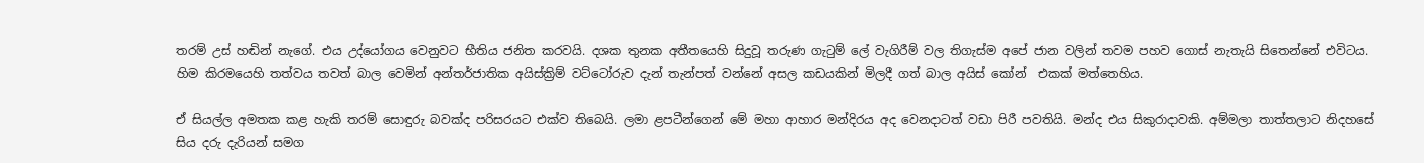තරම් උස් හඬින් නැගේ. එය උද්යෝගය වෙනුවට භීතිය ජනිත කරවයි. දශක තුනක අතීතයෙහි සිදුවූ තරුණ ගැ‍ටුම් ලේ වැගිරීම් වල තිගැස්ම අපේ ජාන වලින් තවම පහව ගොස් නැතැයි සිතෙන්නේ එවිටය. හිම කිරමයෙහි තත්වය තවත් බාල වෙමින් අන්තර්ජාතික අයිස්ක්‍රිම් වට්ටෝරුව දැන් තැන්පත් වන්නේ අසල කඩයකින් මිලදී ගත් බාල අයිස් කෝන්  එකක් මත්තෙහිය.

ඒ සියල්ල අමතක කළ හැකි තරම් සොඳුරු බවක්ද පරිසරයට එක්ව තිබෙයි. ලමා ළපටීන්ගෙන් මේ මහා ආහාර මන්දිරය අද වෙනදාටත් වඩා පිරී පවතියි. මන්ද එය සිකුරාදාවකි. අම්මලා තාත්තලාට නිදහසේ සිය දරු දැරියන් සමග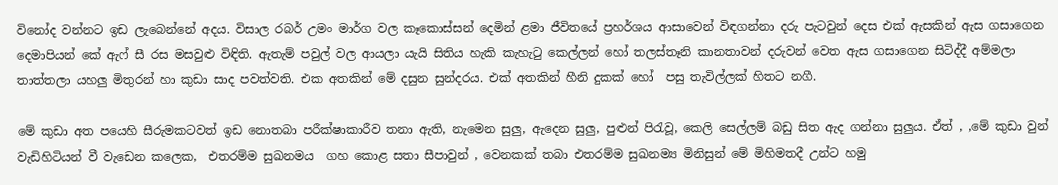විනෝද වන්නට ඉඩ ලැබෙන්නේ අදය. විසාල රබර් උමං මාර්ග වල කෑකොස්සන් දෙමින් ළමා ජීවිතයේ ප්‍රහර්ශය ආසාවෙන් විඳගන්නා දරු පැටවුන් දෙස එක් ඇසකින් ඇස ගසාගෙන දෙමාපියන් කේ ඇෆ් සී රස මසවුළු විඳිති. ඇතැම් පවුල් වල ආයලා යැයි සිතිය හැකි කැහැ‍ටු කෙල්ලන් හෝ තලස්තෑනි කානතාවන් දරුවන් වෙත ඇස ගසාගෙන සිටිද්දී අම්මලා තාත්තලා යහලු මිතුරන් හා කුඩා සාද පවත්වති. එක අතකින් මේ දසුන සුන්දරය. එක් අතකින් හීනි දුකක් හෝ  පසු තැවිල්ලක් හිතට නගී.

මේ කුඩා අත පයෙහි සීරුමකටවත් ඉඩ නොතබා පරීක්ෂාකාරීව තනා ඇති, නැමෙන සුලු, ඇදෙන සුලු, පුළුන් පි‍රැවූ, කෙලි සෙල්ලම් බඩු සිත ඇද ගන්නා සුලුය. ඒත් , ,මේ කුඩා වුන් වැඩිහිටියන් වී වැඩෙන කලෙක,  එතරම්ම සුඛනම‍ය  ගහ කොළ සතා සීපාවුන් , වෙනකක් තබා එතරම්ම සුඛනම්‍ය මිනිසුන් මේ මිහිමතදී උන්ට හමු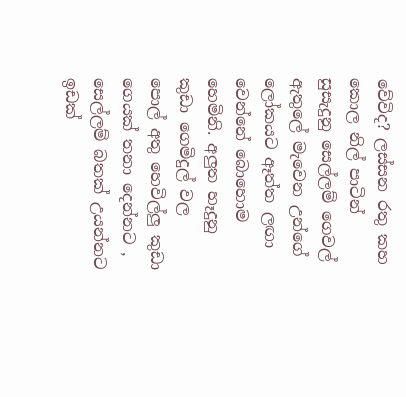වේවිද? ලස්සන රතු කහ කොල නිල් පාටින් සුසැදුනු සෙල්ලම් ගෙවල් ඇතුලේ මැවෙන උන්ගේ ලෝකයට ඈත්ත ලඟා වෙන්නේ බොහොම හෙමිනි. අලුත හෑදුනු කුඩා ගෙමිදුල් වල  පොල් අතු හෙවිල්ලු කුඩා ගෙයක් තනා දෙන්නට , සෙල්ලම් බතක් උයන්නට ඉඩක්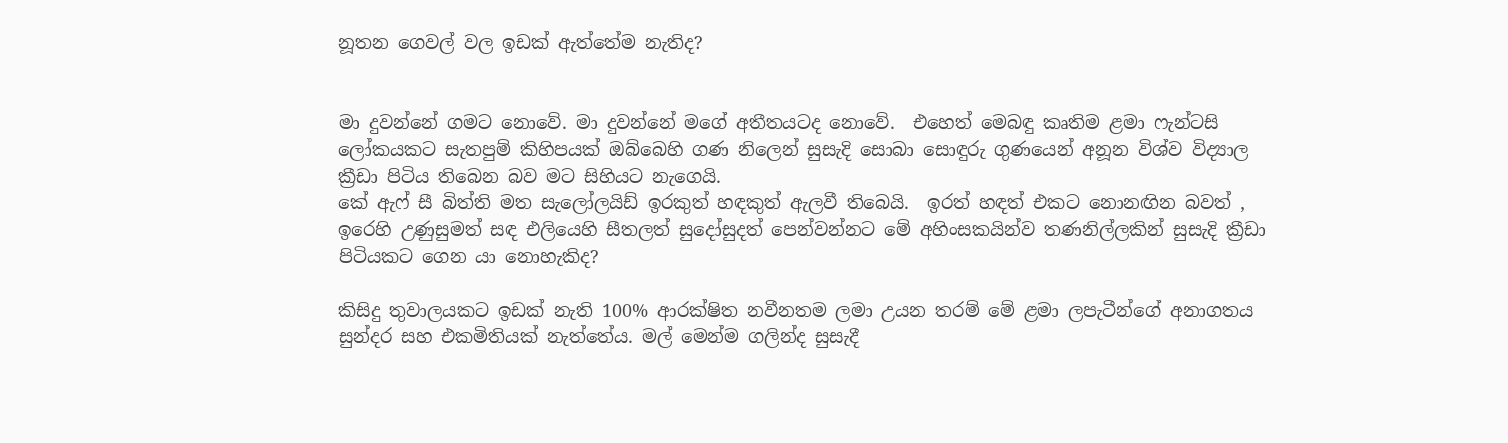නූතන ගෙවල් වල ඉඩක් ඇත්තේම නැතිද?


මා දුවන්නේ ගමට නොවේ. මා දුවන්නේ මගේ අතීතයටද නොවේ.  එහෙත් මෙබඳු කෘතිම ළමා ෆැන්ටසි ලෝකයකට සැතපුම් කිහිපයක් ඔබ්බෙහි ගණ නිලෙන් සුසැදි සොබා සොඳුරු ගුණයෙන් අනූන විශ්ව විද්‍යාල ක්‍රීඩා පිටිය තිබෙන බව මට සිහියට නැගෙයි.
කේ ඇෆ් සී බිත්ති මත සැලෝලයිඩ් ඉරකුත් හඳකුත් ඇලවී තිබෙයි.  ඉරත් හඳත් එකට නොනඟින බවත් , ඉරෙහි උණුසුමත් සඳ එලියෙහි සීතලත් සුදෝසුදත් පෙන්වන්නට මේ අහිංසකයින්ව තණනිල්ලකින් සුසැදි ක්‍රීඩා පිටියකට ගෙන යා නොහැකිද?

කිසිදු තුවාලයකට ඉඩක් නැති 100% ආරක්ෂිත නවීනතම ලමා උයන තරම් මේ ළමා ලපැටීන්ගේ අනාගතය සුන්දර සහ එකමිතියක් නැත්තේය. මල් මෙන්ම ගලින්ද සුසැදී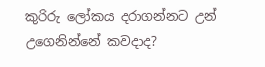කුරිරු ලෝකය දරාගන්නට උන් උගෙනින්නේ කවදාද?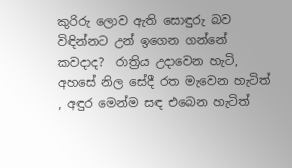කුරිරු ලොව ඇති සොඳුරු බව විඳින්නට උන් ඉගෙන ගන්නේ කවදාද?  රාත්‍රිය උදාවෙන හැටි, අහසේ නිල සේදී රත මැවෙන හැටිත් , අඳුර මෙන්ම සඳ එබෙන හැටිත්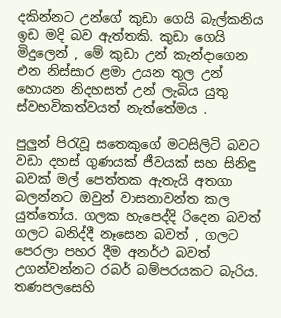දකින්නට උන්ගේ කුඩා ගෙයි බැල්කනිය ඉඩ මදි බව ඇත්තකි. කුඩා ගෙයි මිදුලෙන් , මේ කුඩා උන් කැන්දාගෙන එන නිස්සාර ළමා උයන තුල උන් හොයන නිදහසත් උන් ලැබිය යුතු ස්වභවිකත්වයත් නැත්තේමය .

පුලුන් පි‍රැවූ සතෙකුගේ මටසිලිටි බවට වඩා දහස් ගුණයක් ජීවයක් සහ සිනිඳු බවක් මල් පෙත්තක ඇතැයි අතගා බලන්නට ඔවුන් වාසනාවන්ත කල යුත්තෝය. ගලක හැපෙද්දි රිදෙන බවත් ගලට බනිද්දී නෑසෙන බවත් , ගලට පෙරලා පහර දීම අනර්ථ බවත් උගන්වන්නට රබර් බම්පරයකට බැරිය. තණපලසෙහි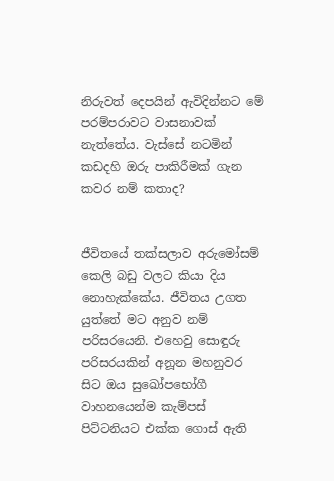නිරුවත් දෙපයින් ඇවිදින්නට මේ පරම්පරාවට වාසනාවක් නැත්තේය. වැස්සේ නටමින් කඩදහි ඔරු පාකිරීමක් ගැන කවර නම් කතාද?


ජීවිතයේ තක්සලාව අරුමෝසම් කෙලි බඩු වලට කියා දිය  නොහැක්කේය. ජීවිතය උගත යුත්තේ මට අනුව නම් පරිසරයෙනි. එහෙවු සොඳුරු පරිසරයකින් අනූන මහනුවර සිට ඔය සුඛෝපභෝගී වාහනයෙන්ම කැම්පස් පිට්ටනියට එක්ක ගොස් ඇති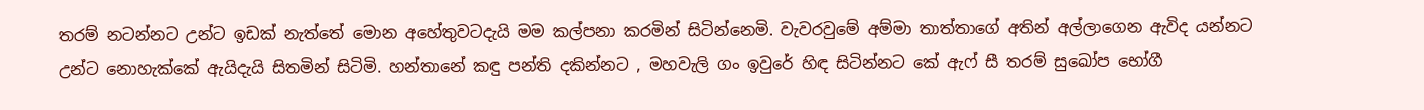තරම් නටන්නට උන්ට ඉඩක් නැත්තේ මොන අහේතුවටදැයි මම කල්පනා කරමින් සිටින්නෙමි. වැවරවුමේ අම්මා තාත්තාගේ අතින් අල්ලාගෙන ඇවිද යන්නට උන්ට නොහැක්කේ ඇයිදැයි සිතමින් සිටිමි. හන්තානේ කඳු පන්ති දකින්නට , මහවැලි ගං ඉවුරේ හිඳ සිටින්නට කේ ඇෆ් සී තරම් සුඛෝප භෝගී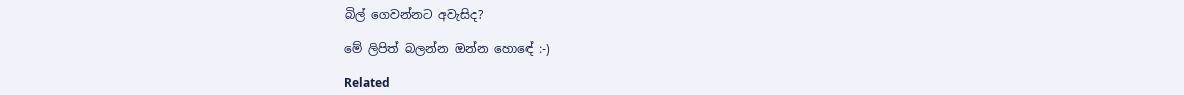බිල් ගෙවන්නට අවැසිද?

මේ ලිපිත් බලන්න ඔන්න හොඳේ :-)

Related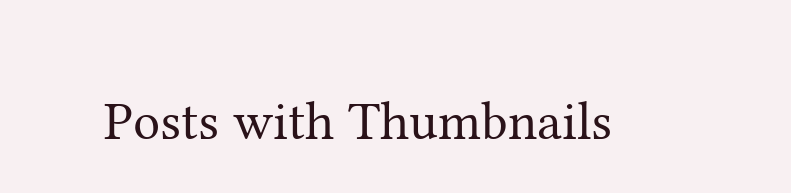Posts with Thumbnails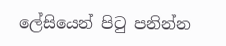ලේසියෙන් පිටු පනින්න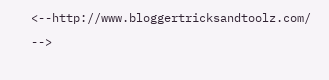<--http://www.bloggertricksandtoolz.com/ -->